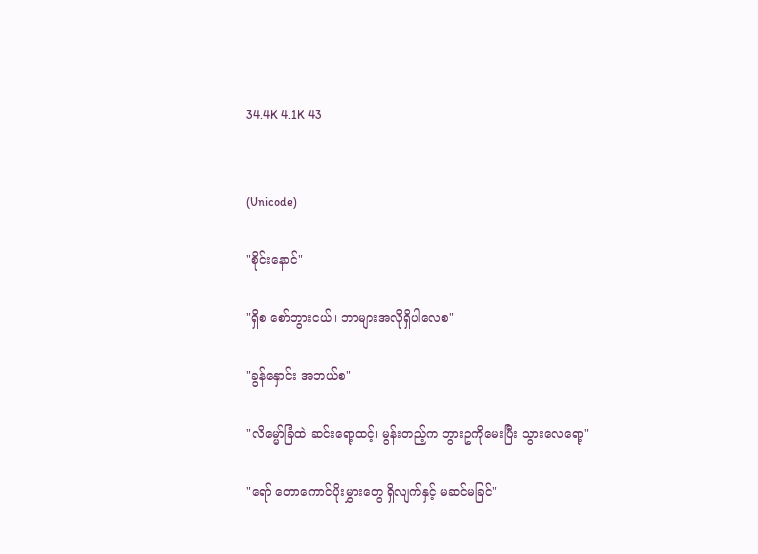34.4K 4.1K 43


(Unicode)

"စိုင်းနောင်"

"ရှိစ စော်ဘွားငယ်၊ ဘာများအလိုရှိပါလေစ"

"ခွန်နှောင်း အဘယ်စ"

"လိမ္မော်ခြံထဲ ဆင်းရော့ထင့်၊ မွန်းတည့်က ဘွားဥကိုမေးပြီး သွားလေရော့"

"ရော် တောကောင်ပိုးမွှားတွေ ရှိလျက်နှင့် မဆင်မခြင်"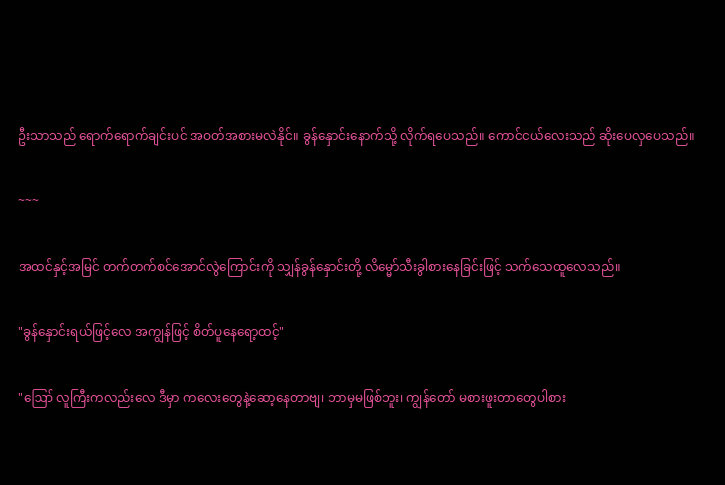ဦးသာသည် ရောက်ရောက်ချင်းပင် အဝတ်အစားမလဲနိုင်။ ခွန်နှောင်းနောက်သို့ လိုက်ရပေသည်။ ကောင်ငယ်လေးသည် ဆိုးပေလှပေသည်။

~~~

အထင်နှင့်အမြင် တက်တက်စင်အောင်လွဲကြောင်းကို သျှန်ခွန်နှောင်းတို့ လိမ္မော်သီးခွါစားနေခြင်းဖြင့် သက်သေထူလေသည်။

"ခွန်နှောင်းရယ်ဖြင့်လေ အကျွန်ဖြင့် စိတ်ပူနေရော့ထင့်"

"ဪ လူကြီးကလည်းလေ ဒီမှာ ကလေးတွေနဲ့ဆော့နေတာဗျ၊ ဘာမှမဖြစ်ဘူး၊ ကျွန်တော် မစားဖူးတာတွေပါစား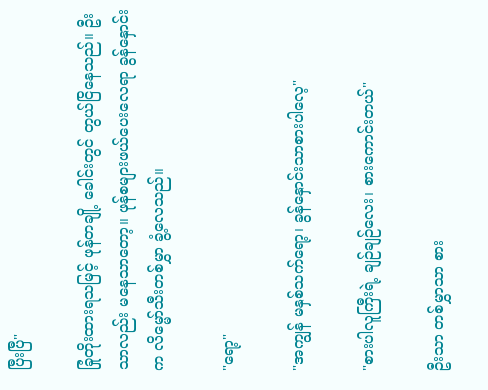ပြီးပြီ"

ခြုံတိုးထားရသမြင့် ဖုန်တချို့ ခေါင်းတွင် တွယ်ငြိနေသည်။ ဦးသာလည်း မနေသာတော့။ ဖုန်စများဖယ်ပေးလေရာ ခွန်နှောင်းက လိမ္မော်သီးတစ်မွှာ ခွံ့လေသည်။

"ရော့"

"အကျွန် မနှစ်သက်ရော့၊ ခွန်နှောင်းသာစားပါလေ့"

"စားပါလူကြီးရဲ့ ချဉ်ချဉ်လေး၊ စားကောင်းတယ်"

ဦးသာ တစ်မွှာသာ စား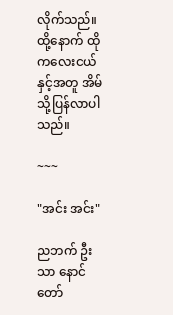လိုက်သည်။ ထို့နောက် ထိုကလေးငယ်နှင့်အတူ အိမ်သို့ပြန်လာပါသည်။

~~~

"အင်း အင်း"

ညဘက် ဦးသာ နောင်တော်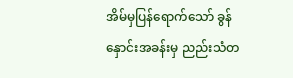အိမ်မှပြန်ရောက်သော် ခွန်နှောင်းအခန်းမှ ညည်းသံတ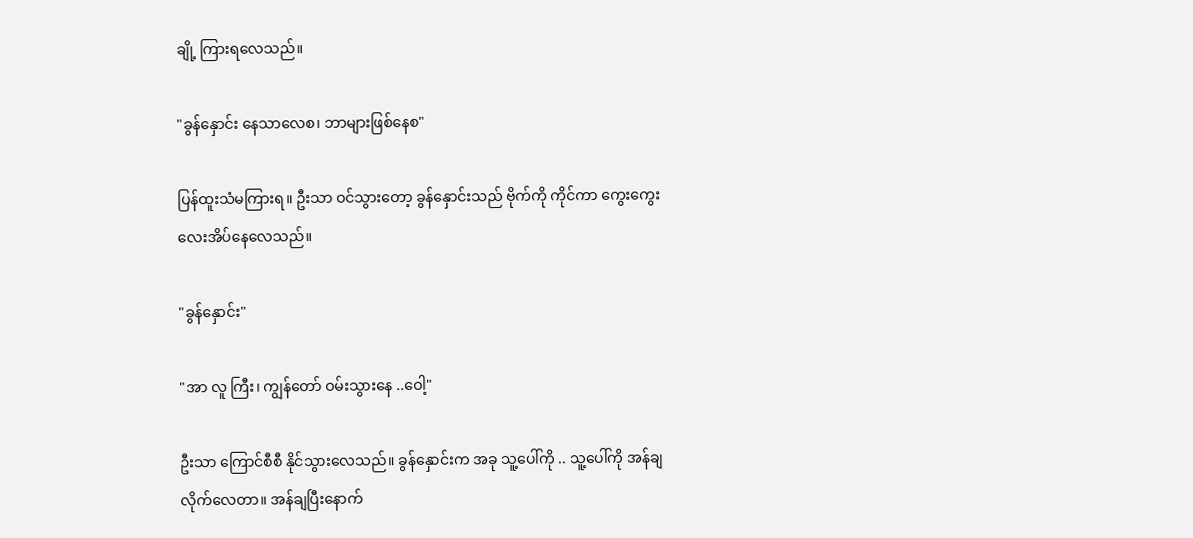ချို့ ကြားရလေသည်။

"ခွန်နှောင်း နေသာလေစ၊ ဘာများဖြစ်နေစ"

ပြန်ထူးသံမကြားရ။ ဦးသာ ဝင်သွားတော့ ခွန်နှောင်းသည် ဗိုက်ကို ကိုင်ကာ ကွေးကွေးလေးအိပ်နေလေသည်။

"ခွန်နှောင်း"

"အာ လူ ကြီး၊ ကျွန်တော် ဝမ်းသွားနေ ..ဝေါ့"

ဦးသာ ကြောင်စီစီ နိုင်သွားလေသည်။ ခွန်နှောင်းက အခု သူ့ပေါ်ကို .. သူ့ပေါ်ကို အန်ချလိုက်လေတာ။ အန်ချပြီးနောက်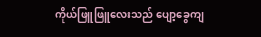ကိုယ်ဖြူဖြူလေးသည် ပျော့ခွေကျ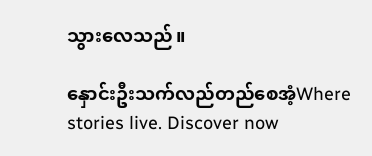သွားလေသည်။

နှောင်းဦးသက်လည်တည်စေအံ့Where stories live. Discover now